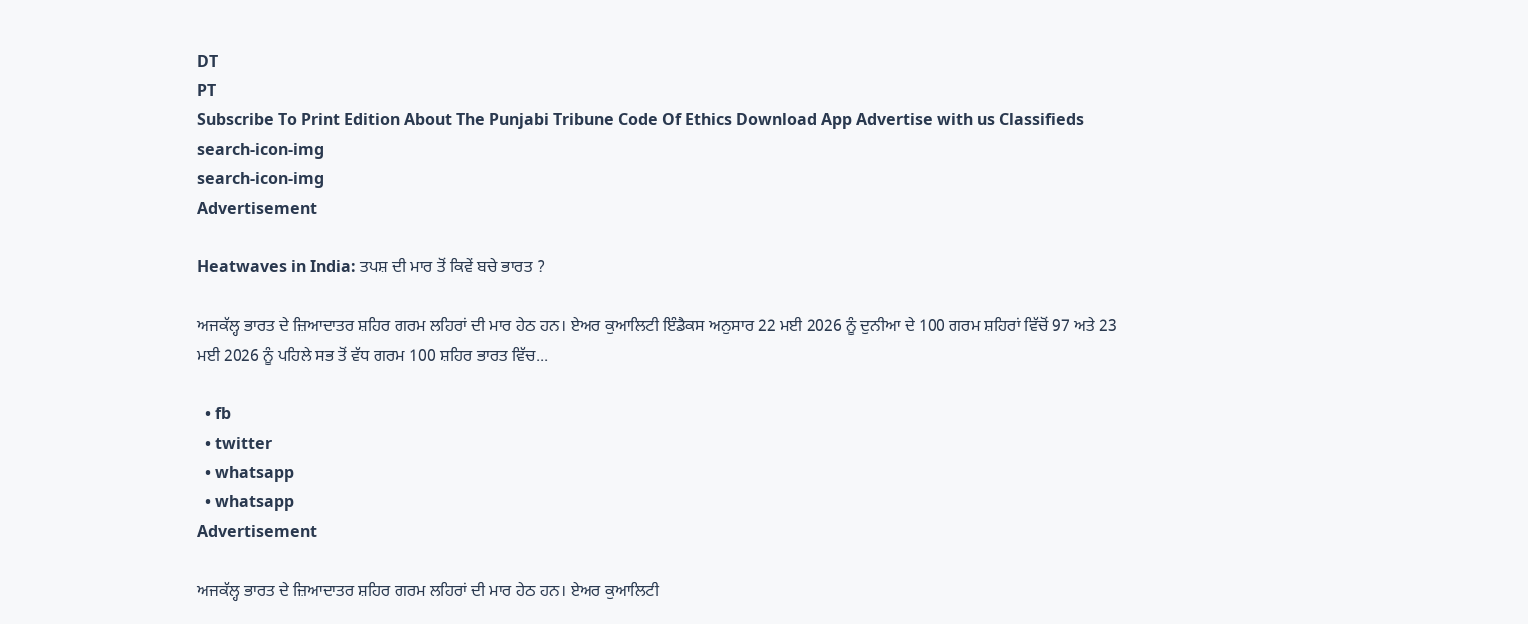DT
PT
Subscribe To Print Edition About The Punjabi Tribune Code Of Ethics Download App Advertise with us Classifieds
search-icon-img
search-icon-img
Advertisement

Heatwaves in India: ਤਪਸ਼ ਦੀ ਮਾਰ ਤੋਂ ਕਿਵੇਂ ਬਚੇ ਭਾਰਤ ?

ਅਜਕੱਲ੍ਹ ਭਾਰਤ ਦੇ ਜ਼ਿਆਦਾਤਰ ਸ਼ਹਿਰ ਗਰਮ ਲਹਿਰਾਂ ਦੀ ਮਾਰ ਹੇਠ ਹਨ। ਏਅਰ ਕੁਆਲਿਟੀ ਇੰਡੈਕਸ ਅਨੁਸਾਰ 22 ਮਈ 2026 ਨੂੰ ਦੁਨੀਆ ਦੇ 100 ਗਰਮ ਸ਼ਹਿਰਾਂ ਵਿੱਚੋਂ 97 ਅਤੇ 23 ਮਈ 2026 ਨੂੰ ਪਹਿਲੇ ਸਭ ਤੋਂ ਵੱਧ ਗਰਮ 100 ਸ਼ਹਿਰ ਭਾਰਤ ਵਿੱਚ...

  • fb
  • twitter
  • whatsapp
  • whatsapp
Advertisement

ਅਜਕੱਲ੍ਹ ਭਾਰਤ ਦੇ ਜ਼ਿਆਦਾਤਰ ਸ਼ਹਿਰ ਗਰਮ ਲਹਿਰਾਂ ਦੀ ਮਾਰ ਹੇਠ ਹਨ। ਏਅਰ ਕੁਆਲਿਟੀ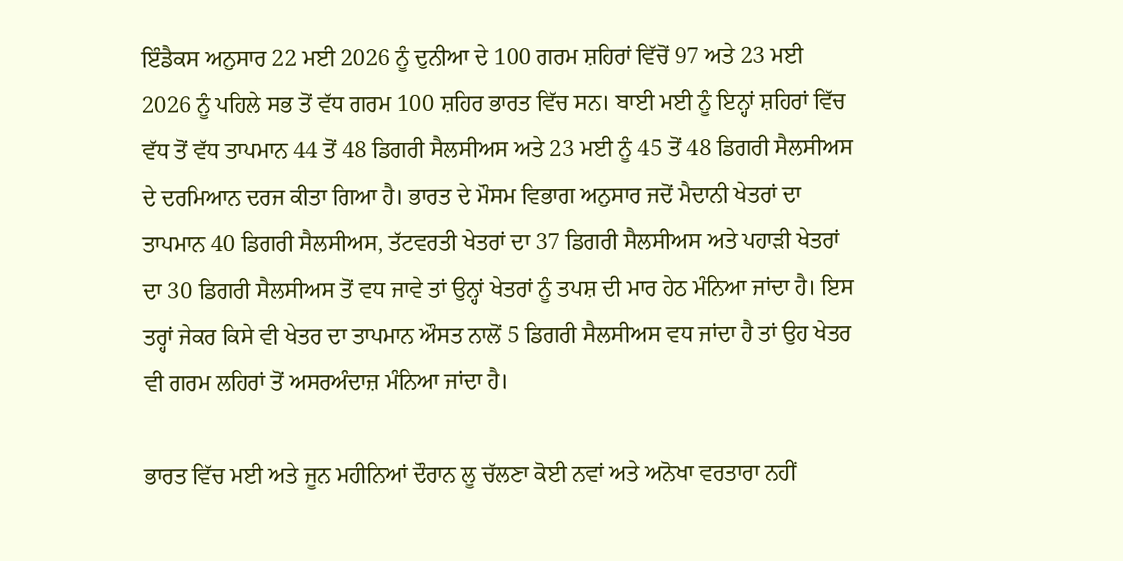ਇੰਡੈਕਸ ਅਨੁਸਾਰ 22 ਮਈ 2026 ਨੂੰ ਦੁਨੀਆ ਦੇ 100 ਗਰਮ ਸ਼ਹਿਰਾਂ ਵਿੱਚੋਂ 97 ਅਤੇ 23 ਮਈ 2026 ਨੂੰ ਪਹਿਲੇ ਸਭ ਤੋਂ ਵੱਧ ਗਰਮ 100 ਸ਼ਹਿਰ ਭਾਰਤ ਵਿੱਚ ਸਨ। ਬਾਈ ਮਈ ਨੂੰ ਇਨ੍ਹਾਂ ਸ਼ਹਿਰਾਂ ਵਿੱਚ ਵੱਧ ਤੋਂ ਵੱਧ ਤਾਪਮਾਨ 44 ਤੋਂ 48 ਡਿਗਰੀ ਸੈਲਸੀਅਸ ਅਤੇ 23 ਮਈ ਨੂੰ 45 ਤੋਂ 48 ਡਿਗਰੀ ਸੈਲਸੀਅਸ ਦੇ ਦਰਮਿਆਨ ਦਰਜ ਕੀਤਾ ਗਿਆ ਹੈ। ਭਾਰਤ ਦੇ ਮੌਸਮ ਵਿਭਾਗ ਅਨੁਸਾਰ ਜਦੋਂ ਮੈਦਾਨੀ ਖੇਤਰਾਂ ਦਾ ਤਾਪਮਾਨ 40 ਡਿਗਰੀ ਸੈਲਸੀਅਸ, ਤੱਟਵਰਤੀ ਖੇਤਰਾਂ ਦਾ 37 ਡਿਗਰੀ ਸੈਲਸੀਅਸ ਅਤੇ ਪਹਾੜੀ ਖੇਤਰਾਂ ਦਾ 30 ਡਿਗਰੀ ਸੈਲਸੀਅਸ ਤੋਂ ਵਧ ਜਾਵੇ ਤਾਂ ਉਨ੍ਹਾਂ ਖੇਤਰਾਂ ਨੂੰ ਤਪਸ਼ ਦੀ ਮਾਰ ਹੇਠ ਮੰਨਿਆ ਜਾਂਦਾ ਹੈ। ਇਸ ਤਰ੍ਹਾਂ ਜੇਕਰ ਕਿਸੇ ਵੀ ਖੇਤਰ ਦਾ ਤਾਪਮਾਨ ਔਸਤ ਨਾਲੋਂ 5 ਡਿਗਰੀ ਸੈਲਸੀਅਸ ਵਧ ਜਾਂਦਾ ਹੈ ਤਾਂ ਉਹ ਖੇਤਰ ਵੀ ਗਰਮ ਲਹਿਰਾਂ ਤੋਂ ਅਸਰਅੰਦਾਜ਼ ਮੰਨਿਆ ਜਾਂਦਾ ਹੈ।

ਭਾਰਤ ਵਿੱਚ ਮਈ ਅਤੇ ਜੂਨ ਮਹੀਨਿਆਂ ਦੌਰਾਨ ਲੂ ਚੱਲਣਾ ਕੋਈ ਨਵਾਂ ਅਤੇ ਅਨੋਖਾ ਵਰਤਾਰਾ ਨਹੀਂ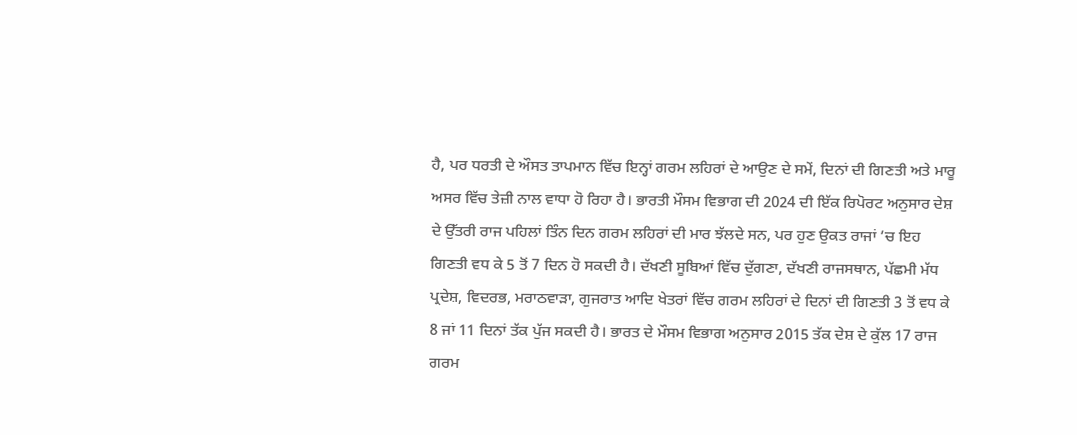ਹੈ, ਪਰ ਧਰਤੀ ਦੇ ਔਸਤ ਤਾਪਮਾਨ ਵਿੱਚ ਇਨ੍ਹਾਂ ਗਰਮ ਲਹਿਰਾਂ ਦੇ ਆਉਣ ਦੇ ਸਮੇਂ, ਦਿਨਾਂ ਦੀ ਗਿਣਤੀ ਅਤੇ ਮਾਰੂ ਅਸਰ ਵਿੱਚ ਤੇਜ਼ੀ ਨਾਲ ਵਾਧਾ ਹੋ ਰਿਹਾ ਹੈ। ਭਾਰਤੀ ਮੌਸਮ ਵਿਭਾਗ ਦੀ 2024 ਦੀ ਇੱਕ ਰਿਪੋਰਟ ਅਨੁਸਾਰ ਦੇਸ਼ ਦੇ ਉੱਤਰੀ ਰਾਜ ਪਹਿਲਾਂ ਤਿੰਨ ਦਿਨ ਗਰਮ ਲਹਿਰਾਂ ਦੀ ਮਾਰ ਝੱਲਦੇ ਸਨ, ਪਰ ਹੁਣ ਉਕਤ ਰਾਜਾਂ ’ਚ ਇਹ ਗਿਣਤੀ ਵਧ ਕੇ 5 ਤੋਂ 7 ਦਿਨ ਹੋ ਸਕਦੀ ਹੈ। ਦੱਖਣੀ ਸੂਬਿਆਂ ਵਿੱਚ ਦੁੱਗਣਾ, ਦੱਖਣੀ ਰਾਜਸਥਾਨ, ਪੱਛਮੀ ਮੱਧ ਪ੍ਰਦੇਸ਼, ਵਿਦਰਭ, ਮਰਾਠਵਾੜਾ, ਗੁਜਰਾਤ ਆਦਿ ਖੇਤਰਾਂ ਵਿੱਚ ਗਰਮ ਲਹਿਰਾਂ ਦੇ ਦਿਨਾਂ ਦੀ ਗਿਣਤੀ 3 ਤੋਂ ਵਧ ਕੇ 8 ਜਾਂ 11 ਦਿਨਾਂ ਤੱਕ ਪੁੱਜ ਸਕਦੀ ਹੈ। ਭਾਰਤ ਦੇ ਮੌਸਮ ਵਿਭਾਗ ਅਨੁਸਾਰ 2015 ਤੱਕ ਦੇਸ਼ ਦੇ ਕੁੱਲ 17 ਰਾਜ ਗਰਮ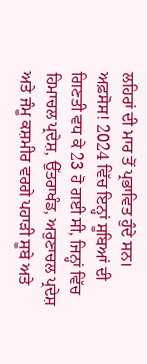ਲਹਿਰਾਂ ਦੀ ਮਾਰ ਤੋਂ ਪ੍ਰਭਾਵਿਤ ਹੁੰਦੇ ਸਨ। ਅਫ਼ਸੋਸ! 2024 ਵਿੱਚ ਇਨ੍ਹਾਂ ਸੂਬਿਆਂ ਦੀ ਗਿਣਤੀ ਵਧ ਕੇ 23 ਹੋ ਗਈ ਸੀ, ਜਿਨ੍ਹਾਂ ਵਿੱਚ ਹਿਮਾਚਲ ਪ੍ਰਦੇਸ਼, ਉੱਤਰਾਖੰਡ, ਅਰੁਣਾਚਲ ਪ੍ਰਦੇਸ਼ ਅਤੇ ਜੰਮੂ ਕਸ਼ਮੀਰ ਵਰਗੇ ਪਹਾੜੀ ਸੂਬੇ ਅਤੇ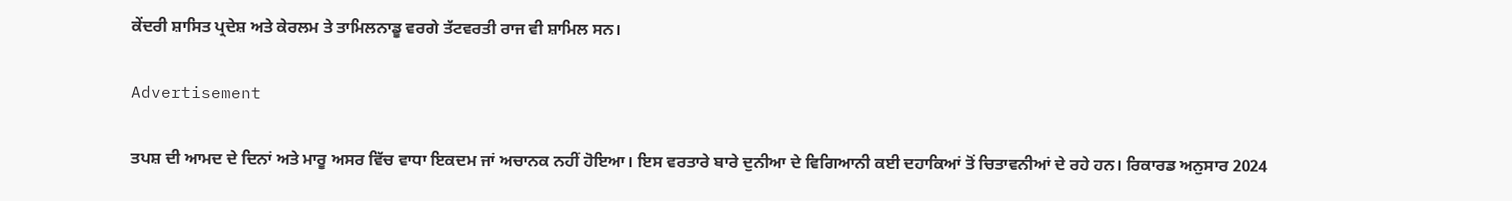ਕੇਂਦਰੀ ਸ਼ਾਸਿਤ ਪ੍ਰਦੇਸ਼ ਅਤੇ ਕੇਰਲਮ ਤੇ ਤਾਮਿਲਨਾਡੂ ਵਰਗੇ ਤੱਟਵਰਤੀ ਰਾਜ ਵੀ ਸ਼ਾਮਿਲ ਸਨ।

Advertisement

ਤਪਸ਼ ਦੀ ਆਮਦ ਦੇ ਦਿਨਾਂ ਅਤੇ ਮਾਰੂ ਅਸਰ ਵਿੱਚ ਵਾਧਾ ਇਕਦਮ ਜਾਂ ਅਚਾਨਕ ਨਹੀਂ ਹੋਇਆ। ਇਸ ਵਰਤਾਰੇ ਬਾਰੇ ਦੁਨੀਆ ਦੇ ਵਿਗਿਆਨੀ ਕਈ ਦਹਾਕਿਆਂ ਤੋਂ ਚਿਤਾਵਨੀਆਂ ਦੇ ਰਹੇ ਹਨ। ਰਿਕਾਰਡ ਅਨੁਸਾਰ 2024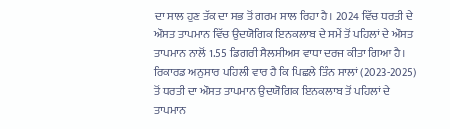ਦਾ ਸਾਲ ਹੁਣ ਤੱਕ ਦਾ ਸਭ ਤੋਂ ਗਰਮ ਸਾਲ ਰਿਹਾ ਹੈ। 2024 ਵਿੱਚ ਧਰਤੀ ਦੇ ਔਸਤ ਤਾਪਮਾਨ ਵਿੱਚ ਉਦਯੋਗਿਕ ਇਨਕਲਾਬ ਦੇ ਸਮੇਂ ਤੋਂ ਪਹਿਲਾਂ ਦੇ ਔਸਤ ਤਾਪਮਾਨ ਨਾਲੋਂ 1.55 ਡਿਗਰੀ ਸੈਲਸੀਅਸ ਵਾਧਾ ਦਰਜ ਕੀਤਾ ਗਿਆ ਹੈ। ਰਿਕਾਰਡ ਅਨੁਸਾਰ ਪਹਿਲੀ ਵਾਰ ਹੈ ਕਿ ਪਿਛਲੇ ਤਿੰਨ ਸਾਲਾਂ (2023-2025) ਤੋਂ ਧਰਤੀ ਦਾ ਔਸਤ ਤਾਪਮਾਨ ਉਦਯੋਗਿਕ ਇਨਕਲਾਬ ਤੋਂ ਪਹਿਲਾਂ ਦੇ ਤਾਪਮਾਨ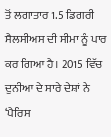ਤੋਂ ਲਗਾਤਾਰ 1.5 ਡਿਗਰੀ ਸੈਲਸੀਅਸ ਦੀ ਸੀਮਾ ਨੂੰ ਪਾਰ ਕਰ ਗਿਆ ਹੈ। 2015 ਵਿੱਚ ਦੁਨੀਆ ਦੇ ਸਾਰੇ ਦੇਸ਼ਾਂ ਨੇ ‘ਪੈਰਿਸ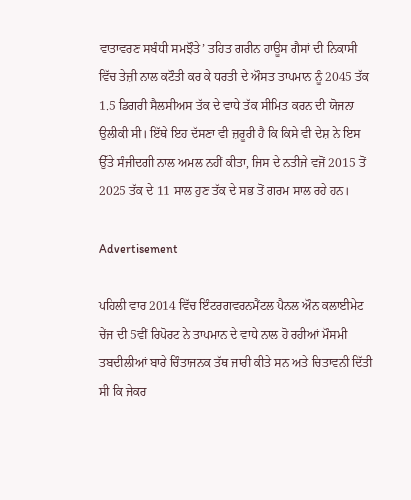ਵਾਤਾਵਰਣ ਸਬੰਧੀ ਸਮਝੌਤੇ’ ਤਹਿਤ ਗਰੀਨ ਹਾਊਸ ਗੈਸਾਂ ਦੀ ਨਿਕਾਸੀ ਵਿੱਚ ਤੇਜ਼ੀ ਨਾਲ ਕਟੌਤੀ ਕਰ ਕੇ ਧਰਤੀ ਦੇ ਔਸਤ ਤਾਪਮਾਨ ਨੂੰ 2045 ਤੱਕ 1.5 ਡਿਗਰੀ ਸੈਲਸੀਅਸ ਤੱਕ ਦੇ ਵਾਧੇ ਤੱਕ ਸੀਮਿਤ ਕਰਨ ਦੀ ਯੋਜਨਾ ਉਲੀਕੀ ਸੀ। ਇੱਥੇ ਇਹ ਦੱਸਣਾ ਵੀ ਜ਼ਰੂਰੀ ਹੈ ਕਿ ਕਿਸੇ ਵੀ ਦੇਸ਼ ਨੇ ਇਸ ਉੱਤੇ ਸੰਜੀਦਗੀ ਨਾਲ ਅਮਲ ਨਹੀਂ ਕੀਤਾ, ਜਿਸ ਦੇ ਨਤੀਜੇ ਵਜੋਂ 2015 ਤੋਂ 2025 ਤੱਕ ਦੇ 11 ਸਾਲ ਹੁਣ ਤੱਕ ਦੇ ਸਭ ਤੋਂ ਗਰਮ ਸਾਲ ਰਹੇ ਹਨ।

Advertisement

ਪਹਿਲੀ ਵਾਰ 2014 ਵਿੱਚ ਇੰਟਰਗਵਰਨਮੈਂਟਲ ਪੈਨਲ ਔਨ ਕਲਾਈਮੇਟ ਚੇਂਜ ਦੀ 5ਵੀਂ ਰਿਪੋਰਟ ਨੇ ਤਾਪਮਾਨ ਦੇ ਵਾਧੇ ਨਾਲ ਹੋ ਰਹੀਆਂ ਮੌਸਮੀ ਤਬਦੀਲੀਆਂ ਬਾਰੇ ਚਿੰਤਾਜਨਕ ਤੱਥ ਜਾਰੀ ਕੀਤੇ ਸਨ ਅਤੇ ਚਿਤਾਵਨੀ ਦਿੱਤੀ ਸੀ ਕਿ ਜੇਕਰ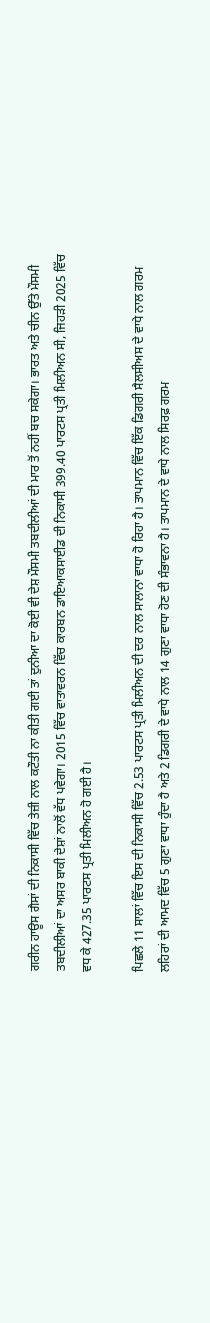ਗਰੀਨ ਹਾਊਸ ਗੈਸਾਂ ਦੀ ਨਿਕਾਸੀ ਵਿੱਚ ਤੇਜ਼ੀ ਨਾਲ ਕਟੌਤੀ ਨਾ ਕੀਤੀ ਗਈ ਤਾਂ ਦੁਨੀਆ ਦਾ ਕੋਈ ਵੀ ਦੇਸ਼ ਮੌਸਮੀ ਤਬਦੀਲੀਆਂ ਦੀ ਮਾਰ ਤੋਂ ਨਹੀਂ ਬਚ ਸਕੇਗਾ। ਭਾਰਤ ਅਤੇ ਚੀਨ ਉੱਤੇ ਮੌਸਮੀ ਤਬਦੀਲੀਆਂ ਦਾ ਅਸਰ ਬਾਕੀ ਦੇਸ਼ਾਂ ਨਾਲੋਂ ਵੱਧ ਪਵੇਗਾ। 2015 ਵਿੱਚ ਵਾਤਾਵਰਨ ਵਿੱਚ ਕਾਰਬਨ ਡਾਇਆਕਸਾਈਡ ਦੀ ਨਿਕਾਸੀ 399.40 ਪਾਰਟਸ ਪ੍ਰਤੀ ਮਿਲੀਅਨ ਸੀ, ਜਿਹੜੀ 2025 ਵਿੱਚ ਵਧ ਕੇ 427.35 ਪਾਰਟਸ ਪ੍ਰਤੀ ਮਿਲੀਅਨ ਹੋ ਗਈ ਹੈ।

ਪਿਛਲੇ 11 ਸਾਲਾਂ ਵਿੱਚ ਇਸ ਦੀ ਨਿਕਾਸੀ ਵਿੱਚ 2.53 ਪਾਰਟਸ ਪ੍ਰਤੀ ਮਿਲੀਅਨ ਦੀ ਦਰ ਨਾਲ ਸਾਲਾਨਾ ਵਾਧਾ ਹੋ ਰਿਹਾ ਹੈ। ਤਾਪਮਾਨ ਵਿੱਚ ਇੱਕ ਡਿਗਰੀ ਸੈਲਸੀਅਸ ਦੇ ਵਾਧੇ ਨਾਲ ਗਰਮ ਲਹਿਰਾਂ ਦੀ ਆਮਦ ਵਿੱਚ 5 ਗੁਣਾ ਵਾਧਾ ਹੁੰਦਾ ਹੈ ਅਤੇ 2 ਡਿਗਰੀ ਦੇ ਵਾਧੇ ਨਾਲ 14 ਗੁਣਾ ਵਾਧਾ ਹੋਣ ਦੀ ਸੰਭਾਵਨਾ ਹੈ। ਤਾਪਮਾਨ ਦੇ ਵਾਧੇ ਨਾਲ ਸਿਰਫ਼ ਗਰਮ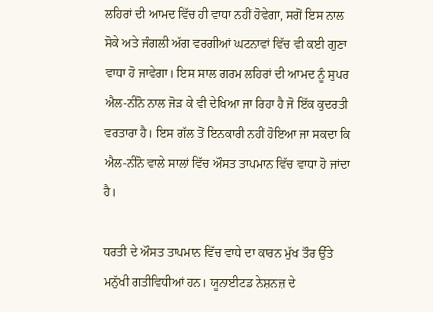ਲਹਿਰਾਂ ਦੀ ਆਮਦ ਵਿੱਚ ਹੀ ਵਾਧਾ ਨਹੀਂ ਹੋਵੇਗਾ, ਸਗੋਂ ਇਸ ਨਾਲ ਸੋਕੇ ਅਤੇ ਜੰਗਲੀ ਅੱਗ ਵਰਗੀਆਂ ਘਟਨਾਵਾਂ ਵਿੱਚ ਵੀ ਕਈ ਗੁਣਾ ਵਾਧਾ ਹੋ ਜਾਵੇਗਾ। ਇਸ ਸਾਲ ਗਰਮ ਲਹਿਰਾਂ ਦੀ ਆਮਦ ਨੂੰ ਸੁਪਰ ਐਲ-ਨੀਨੋ ਨਾਲ ਜੋੜ ਕੇ ਵੀ ਦੇਖਿਆ ਜਾ ਰਿਹਾ ਹੈ ਜੋ ਇੱਕ ਕੁਦਰਤੀ ਵਰਤਾਰਾ ਹੈ। ਇਸ ਗੱਲ ਤੋਂ ਇਨਕਾਰੀ ਨਹੀਂ ਹੋਇਆ ਜਾ ਸਕਦਾ ਕਿ ਐਲ-ਨੀਨੋ ਵਾਲੇ ਸਾਲਾਂ ਵਿੱਚ ਔਸਤ ਤਾਪਮਾਨ ਵਿੱਚ ਵਾਧਾ ਹੋ ਜਾਂਦਾ ਹੈ।

ਧਰਤੀ ਦੇ ਔਸਤ ਤਾਪਮਾਨ ਵਿੱਚ ਵਾਧੇ ਦਾ ਕਾਰਨ ਮੁੱਖ ਤੌਰ ਉੱਤੇ ਮਨੁੱਖੀ ਗਤੀਵਿਧੀਆਂ ਹਨ। ਯੂਨਾਈਟਡ ਨੇਸ਼ਨਜ਼ ਦੇ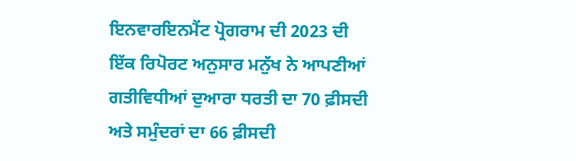ਇਨਵਾਰਇਨਮੈਂਟ ਪ੍ਰੋਗਰਾਮ ਦੀ 2023 ਦੀ ਇੱਕ ਰਿਪੋਰਟ ਅਨੁਸਾਰ ਮਨੁੱਖ ਨੇ ਆਪਣੀਆਂ ਗਤੀਵਿਧੀਆਂ ਦੁਆਰਾ ਧਰਤੀ ਦਾ 70 ਫ਼ੀਸਦੀ ਅਤੇ ਸਮੁੰਦਰਾਂ ਦਾ 66 ਫ਼ੀਸਦੀ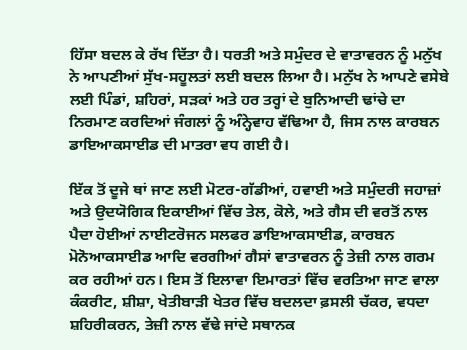ਹਿੱਸਾ ਬਦਲ ਕੇ ਰੱਖ ਦਿੱਤਾ ਹੈ। ਧਰਤੀ ਅਤੇ ਸਮੁੰਦਰ ਦੇ ਵਾਤਾਵਰਨ ਨੂੰ ਮਨੁੱਖ ਨੇ ਆਪਣੀਆਂ ਸੁੱਖ-ਸਹੂਲਤਾਂ ਲਈ ਬਦਲ ਲਿਆ ਹੈ। ਮਨੁੱਖ ਨੇ ਆਪਣੇ ਵਸੇਬੇ ਲਈ ਪਿੰਡਾਂ, ਸ਼ਹਿਰਾਂ, ਸੜਕਾਂ ਅਤੇ ਹਰ ਤਰ੍ਹਾਂ ਦੇ ਬੁਨਿਆਦੀ ਢਾਂਚੇ ਦਾ ਨਿਰਮਾਣ ਕਰਦਿਆਂ ਜੰਗਲਾਂ ਨੂੰ ਅੰਨ੍ਹੇਵਾਹ ਵੱਢਿਆ ਹੈ, ਜਿਸ ਨਾਲ ਕਾਰਬਨ ਡਾਇਆਕਸਾਈਡ ਦੀ ਮਾਤਰਾ ਵਧ ਗਈ ਹੈ।

ਇੱਕ ਤੋਂ ਦੂਜੇ ਥਾਂ ਜਾਣ ਲਈ ਮੋਟਰ-ਗੱਡੀਆਂ, ਹਵਾਈ ਅਤੇ ਸਮੁੰਦਰੀ ਜਹਾਜ਼ਾਂ ਅਤੇ ਉਦਯੋਗਿਕ ਇਕਾਈਆਂ ਵਿੱਚ ਤੇਲ, ਕੋਲੇ, ਅਤੇ ਗੈਸ ਦੀ ਵਰਤੋਂ ਨਾਲ ਪੈਦਾ ਹੋਈਆਂ ਨਾਈਟਰੋਜਨ ਸਲਫਰ ਡਾਇਆਕਸਾਈਡ, ਕਾਰਬਨ ਮੋਨੋਆਕਸਾਈਡ ਆਦਿ ਵਰਗੀਆਂ ਗੈਸਾਂ ਵਾਤਾਵਰਨ ਨੂੰ ਤੇਜ਼ੀ ਨਾਲ ਗਰਮ ਕਰ ਰਹੀਆਂ ਹਨ। ਇਸ ਤੋਂ ਇਲਾਵਾ ਇਮਾਰਤਾਂ ਵਿੱਚ ਵਰਤਿਆ ਜਾਣ ਵਾਲਾ ਕੰਕਰੀਟ, ਸ਼ੀਸ਼ਾ, ਖੇਤੀਬਾੜੀ ਖੇਤਰ ਵਿੱਚ ਬਦਲਦਾ ਫ਼ਸਲੀ ਚੱਕਰ, ਵਧਦਾ ਸ਼ਹਿਰੀਕਰਨ, ਤੇਜ਼ੀ ਨਾਲ ਵੱਢੇ ਜਾਂਦੇ ਸਥਾਨਕ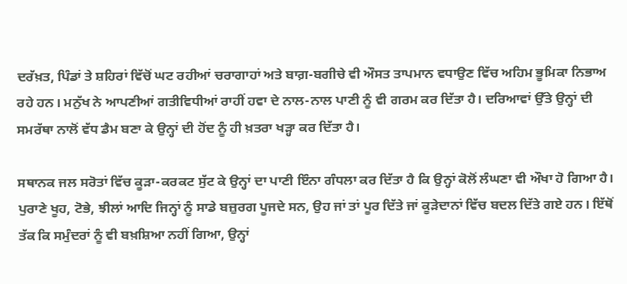ਦਰੱਖ਼ਤ, ਪਿੰਡਾਂ ਤੇ ਸ਼ਹਿਰਾਂ ਵਿੱਚੋਂ ਘਟ ਰਹੀਆਂ ਚਰਾਗਾਹਾਂ ਅਤੇ ਬਾਗ਼-ਬਗੀਚੇ ਵੀ ਔਸਤ ਤਾਪਮਾਨ ਵਧਾਉਣ ਵਿੱਚ ਅਹਿਮ ਭੂਮਿਕਾ ਨਿਭਾਅ ਰਹੇ ਹਨ। ਮਨੁੱਖ ਨੇ ਆਪਣੀਆਂ ਗਤੀਵਿਧੀਆਂ ਰਾਹੀਂ ਹਵਾ ਦੇ ਨਾਲ-ਨਾਲ ਪਾਣੀ ਨੂੰ ਵੀ ਗਰਮ ਕਰ ਦਿੱਤਾ ਹੈ। ਦਰਿਆਵਾਂ ਉੱਤੇ ਉਨ੍ਹਾਂ ਦੀ ਸਮਰੱਥਾ ਨਾਲੋਂ ਵੱਧ ਡੈਮ ਬਣਾ ਕੇ ਉਨ੍ਹਾਂ ਦੀ ਹੋਂਦ ਨੂੰ ਹੀ ਖ਼ਤਰਾ ਖੜ੍ਹਾ ਕਰ ਦਿੱਤਾ ਹੈ।

ਸਥਾਨਕ ਜਲ ਸਰੋਤਾਂ ਵਿੱਚ ਕੂੜਾ-ਕਰਕਟ ਸੁੱਟ ਕੇ ਉਨ੍ਹਾਂ ਦਾ ਪਾਣੀ ਇੰਨਾ ਗੰਧਲਾ ਕਰ ਦਿੱਤਾ ਹੈ ਕਿ ਉਨ੍ਹਾਂ ਕੋਲੋਂ ਲੰਘਣਾ ਵੀ ਔਖਾ ਹੋ ਗਿਆ ਹੈ। ਪੁਰਾਣੇ ਖੂਹ, ਟੋਭੇ, ਝੀਲਾਂ ਆਦਿ ਜਿਨ੍ਹਾਂ ਨੂੰ ਸਾਡੇ ਬਜ਼ੁਰਗ ਪੂਜਦੇ ਸਨ, ਉਹ ਜਾਂ ਤਾਂ ਪੂਰ ਦਿੱਤੇ ਜਾਂ ਕੂੜੇਦਾਨਾਂ ਵਿੱਚ ਬਦਲ ਦਿੱਤੇ ਗਏ ਹਨ। ਇੱਥੋਂ ਤੱਕ ਕਿ ਸਮੁੰਦਰਾਂ ਨੂੰ ਵੀ ਬਖ਼ਸ਼ਿਆ ਨਹੀਂ ਗਿਆ, ਉਨ੍ਹਾਂ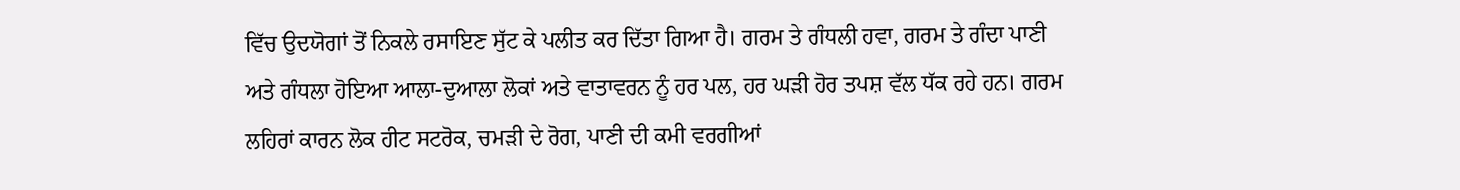ਵਿੱਚ ਉਦਯੋਗਾਂ ਤੋਂ ਨਿਕਲੇ ਰਸਾਇਣ ਸੁੱਟ ਕੇ ਪਲੀਤ ਕਰ ਦਿੱਤਾ ਗਿਆ ਹੈ। ਗਰਮ ਤੇ ਗੰਧਲੀ ਹਵਾ, ਗਰਮ ਤੇ ਗੰਦਾ ਪਾਣੀ ਅਤੇ ਗੰਧਲਾ ਹੋਇਆ ਆਲਾ-ਦੁਆਲਾ ਲੋਕਾਂ ਅਤੇ ਵਾਤਾਵਰਨ ਨੂੰ ਹਰ ਪਲ, ਹਰ ਘੜੀ ਹੋਰ ਤਪਸ਼ ਵੱਲ ਧੱਕ ਰਹੇ ਹਨ। ਗਰਮ ਲਹਿਰਾਂ ਕਾਰਨ ਲੋਕ ਹੀਟ ਸਟਰੋਕ, ਚਮੜੀ ਦੇ ਰੋਗ, ਪਾਣੀ ਦੀ ਕਮੀ ਵਰਗੀਆਂ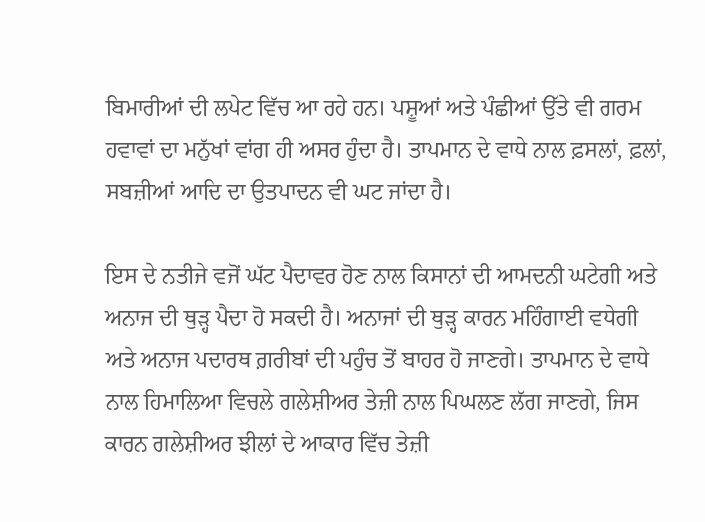ਬਿਮਾਰੀਆਂ ਦੀ ਲਪੇਟ ਵਿੱਚ ਆ ਰਹੇ ਹਨ। ਪਸ਼ੂਆਂ ਅਤੇ ਪੰਛੀਆਂ ਉੱਤੇ ਵੀ ਗਰਮ ਹਵਾਵਾਂ ਦਾ ਮਨੁੱਖਾਂ ਵਾਂਗ ਹੀ ਅਸਰ ਹੁੰਦਾ ਹੈ। ਤਾਪਮਾਨ ਦੇ ਵਾਧੇ ਨਾਲ ਫ਼ਸਲਾਂ, ਫ਼ਲਾਂ, ਸਬਜ਼ੀਆਂ ਆਦਿ ਦਾ ਉਤਪਾਦਨ ਵੀ ਘਟ ਜਾਂਦਾ ਹੈ।

ਇਸ ਦੇ ਨਤੀਜੇ ਵਜੋਂ ਘੱਟ ਪੈਦਾਵਰ ਹੋਣ ਨਾਲ ਕਿਸਾਨਾਂ ਦੀ ਆਮਦਨੀ ਘਟੇਗੀ ਅਤੇ ਅਨਾਜ ਦੀ ਥੁੜ੍ਹ ਪੈਦਾ ਹੋ ਸਕਦੀ ਹੈ। ਅਨਾਜਾਂ ਦੀ ਥੁੜ੍ਹ ਕਾਰਨ ਮਹਿੰਗਾਈ ਵਧੇਗੀ ਅਤੇ ਅਨਾਜ ਪਦਾਰਥ ਗ਼ਰੀਬਾਂ ਦੀ ਪਹੁੰਚ ਤੋਂ ਬਾਹਰ ਹੋ ਜਾਣਗੇ। ਤਾਪਮਾਨ ਦੇ ਵਾਧੇ ਨਾਲ ਹਿਮਾਲਿਆ ਵਿਚਲੇ ਗਲੇਸ਼ੀਅਰ ਤੇਜ਼ੀ ਨਾਲ ਪਿਘਲਣ ਲੱਗ ਜਾਣਗੇ, ਜਿਸ ਕਾਰਨ ਗਲੇਸ਼ੀਅਰ ਝੀਲਾਂ ਦੇ ਆਕਾਰ ਵਿੱਚ ਤੇਜ਼ੀ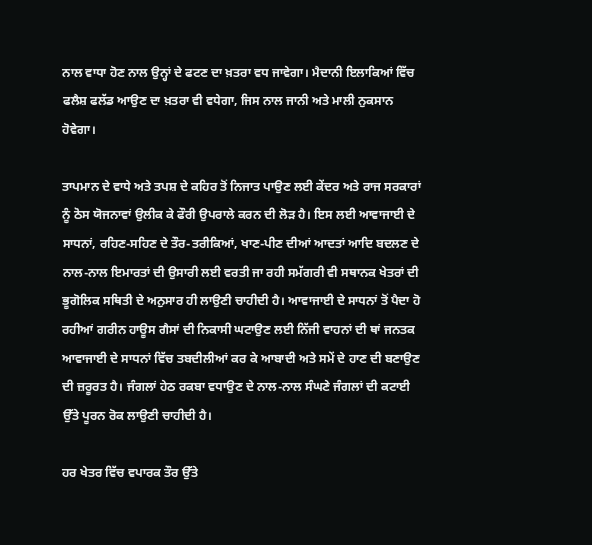ਨਾਲ ਵਾਧਾ ਹੋਣ ਨਾਲ ਉਨ੍ਹਾਂ ਦੇ ਫਟਣ ਦਾ ਖ਼ਤਰਾ ਵਧ ਜਾਵੇਗਾ। ਮੈਦਾਨੀ ਇਲਾਕਿਆਂ ਵਿੱਚ ਫਲੈਸ਼ ਫਲੱਡ ਆਉਣ ਦਾ ਖ਼ਤਰਾ ਵੀ ਵਧੇਗਾ, ਜਿਸ ਨਾਲ ਜਾਨੀ ਅਤੇ ਮਾਲੀ ਨੁਕਸਾਨ ਹੋਵੇਗਾ।

ਤਾਪਮਾਨ ਦੇ ਵਾਧੇ ਅਤੇ ਤਪਸ਼ ਦੇ ਕਹਿਰ ਤੋਂ ਨਿਜਾਤ ਪਾਉਣ ਲਈ ਕੇਂਦਰ ਅਤੇ ਰਾਜ ਸਰਕਾਰਾਂ ਨੂੰ ਠੋਸ ਯੋਜਨਾਵਾਂ ਉਲੀਕ ਕੇ ਫੌਰੀ ਉਪਰਾਲੇ ਕਰਨ ਦੀ ਲੋੜ ਹੈ। ਇਸ ਲਈ ਆਵਾਜਾਈ ਦੇ ਸਾਧਨਾਂ, ਰਹਿਣ-ਸਹਿਣ ਦੇ ਤੌਰ-ਤਰੀਕਿਆਂ, ਖਾਣ-ਪੀਣ ਦੀਆਂ ਆਦਤਾਂ ਆਦਿ ਬਦਲਣ ਦੇ ਨਾਲ-ਨਾਲ ਇਮਾਰਤਾਂ ਦੀ ਉਸਾਰੀ ਲਈ ਵਰਤੀ ਜਾ ਰਹੀ ਸਮੱਗਰੀ ਵੀ ਸਥਾਨਕ ਖੇਤਰਾਂ ਦੀ ਭੂਗੋਲਿਕ ਸਥਿਤੀ ਦੇ ਅਨੁਸਾਰ ਹੀ ਲਾਉਣੀ ਚਾਹੀਦੀ ਹੈ। ਆਵਾਜਾਈ ਦੇ ਸਾਧਨਾਂ ਤੋਂ ਪੈਦਾ ਹੋ ਰਹੀਆਂ ਗਰੀਨ ਹਾਊਸ ਗੈਸਾਂ ਦੀ ਨਿਕਾਸੀ ਘਟਾਉਣ ਲਈ ਨਿੱਜੀ ਵਾਹਨਾਂ ਦੀ ਥਾਂ ਜਨਤਕ ਆਵਾਜਾਈ ਦੇ ਸਾਧਨਾਂ ਵਿੱਚ ਤਬਦੀਲੀਆਂ ਕਰ ਕੇ ਆਬਾਦੀ ਅਤੇ ਸਮੇਂ ਦੇ ਹਾਣ ਦੀ ਬਣਾਉਣ ਦੀ ਜ਼ਰੂਰਤ ਹੈ। ਜੰਗਲਾਂ ਹੇਠ ਰਕਬਾ ਵਧਾਉਣ ਦੇ ਨਾਲ-ਨਾਲ ਸੰਘਣੇ ਜੰਗਲਾਂ ਦੀ ਕਟਾਈ ਉੱਤੇ ਪੂਰਨ ਰੋਕ ਲਾਉਣੀ ਚਾਹੀਦੀ ਹੈ।

ਹਰ ਖੇਤਰ ਵਿੱਚ ਵਪਾਰਕ ਤੌਰ ਉੱਤੇ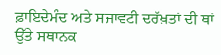ਫ਼ਾਇਦੇਮੰਦ ਅਤੇ ਸਜਾਵਟੀ ਦਰੱਖ਼ਤਾਂ ਦੀ ਥਾਂ ਉੱਤੇ ਸਥਾਨਕ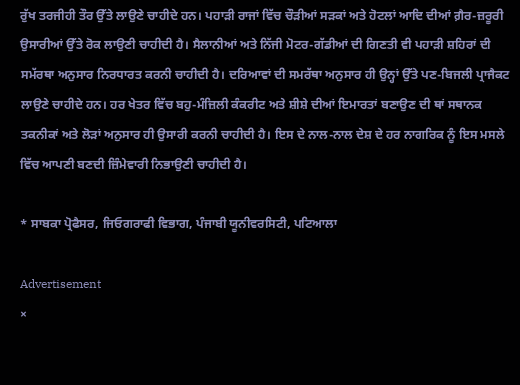ਰੁੱਖ ਤਰਜੀਹੀ ਤੌਰ ਉੱਤੇ ਲਾਉਣੇ ਚਾਹੀਦੇ ਹਨ। ਪਹਾੜੀ ਰਾਜਾਂ ਵਿੱਚ ਚੌੜੀਆਂ ਸੜਕਾਂ ਅਤੇ ਹੋਟਲਾਂ ਆਦਿ ਦੀਆਂ ਗ਼ੈਰ-ਜ਼ਰੂਰੀ ਉਸਾਰੀਆਂ ਉੱਤੇ ਰੋਕ ਲਾਉਣੀ ਚਾਹੀਦੀ ਹੈ। ਸੈਲਾਨੀਆਂ ਅਤੇ ਨਿੱਜੀ ਮੋਟਰ-ਗੱਡੀਆਂ ਦੀ ਗਿਣਤੀ ਵੀ ਪਹਾੜੀ ਸ਼ਹਿਰਾਂ ਦੀ ਸਮੱਰਥਾ ਅਨੁਸਾਰ ਨਿਰਧਾਰਤ ਕਰਨੀ ਚਾਹੀਦੀ ਹੈ। ਦਰਿਆਵਾਂ ਦੀ ਸਮਰੱਥਾ ਅਨੁਸਾਰ ਹੀ ਉਨ੍ਹਾਂ ਉੱਤੇ ਪਣ-ਬਿਜਲੀ ਪ੍ਰਾਜੈਕਟ ਲਾਉਣੇ ਚਾਹੀਦੇ ਹਨ। ਹਰ ਖੇਤਰ ਵਿੱਚ ਬਹੁ-ਮੰਜ਼ਿਲੀ ਕੰਕਰੀਟ ਅਤੇ ਸ਼ੀਸ਼ੇ ਦੀਆਂ ਇਮਾਰਤਾਂ ਬਣਾਉਣ ਦੀ ਥਾਂ ਸਥਾਨਕ ਤਕਨੀਕਾਂ ਅਤੇ ਲੋੜਾਂ ਅਨੁਸਾਰ ਹੀ ਉਸਾਰੀ ਕਰਨੀ ਚਾਹੀਦੀ ਹੈ। ਇਸ ਦੇ ਨਾਲ-ਨਾਲ ਦੇਸ਼ ਦੇ ਹਰ ਨਾਗਰਿਕ ਨੂੰ ਇਸ ਮਸਲੇ ਵਿੱਚ ਆਪਣੀ ਬਣਦੀ ਜ਼ਿੰਮੇਵਾਰੀ ਨਿਭਾਉਣੀ ਚਾਹੀਦੀ ਹੈ।

* ਸਾਬਕਾ ਪ੍ਰੋਫੈਸਰ, ਜਿਓਗਰਾਫੀ ਵਿਭਾਗ, ਪੰਜਾਬੀ ਯੂਨੀਵਰਸਿਟੀ, ਪਟਿਆਲਾ

Advertisement
×